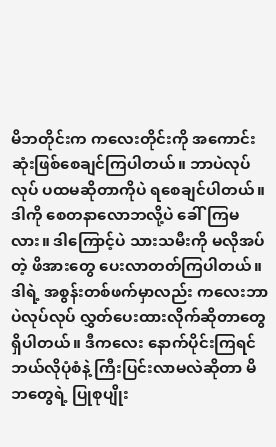မိဘတိုင်းက ကလေးတိုင်းကို အကောင်းဆုံးဖြစ်စေချင်ကြပါတယ်။ ဘာပဲလုပ်လုပ် ပထမဆိုတာကိုပဲ ရစေချင်ပါတယ်။ ဒါကို စေတနာလောဘလို့ပဲ ခေါ်ကြမလား။ ဒါကြောင့်ပဲ သားသမီးကို မလိုအပ်တဲ့ ဖိအားတွေ ပေးလာတတ်ကြပါတယ်။ ဒါရဲ့ အစွန်းတစ်ဖက်မှာလည်း ကလေးဘာပဲလုပ်လုပ် လွှတ်ပေးထားလိုက်ဆိုတာတွေ ရှိပါတယ်။ ဒီကလေး နောက်ပိုင်းကြရင် ဘယ်လိုပုံစံနဲ့ ကြီးပြင်းလာမလဲဆိုတာ မိဘတွေရဲ့ ပြုစုပျိုး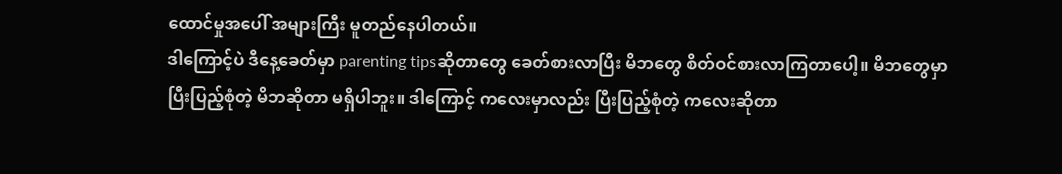ထောင်မှုအပေါ် အများကြီး မူတည်နေပါတယ်။
ဒါကြောင့်ပဲ ဒီနေ့ခေတ်မှာ parenting tipsဆိုတာတွေ ခေတ်စားလာပြီး မိဘတွေ စိတ်ဝင်စားလာကြတာပေါ့။ မိဘတွေမှာ ပြီးပြည့်စုံတဲ့ မိဘဆိုတာ မရှိပါဘူး။ ဒါကြောင့် ကလေးမှာလည်း ပြီးပြည့်စုံတဲ့ ကလေးဆိုတာ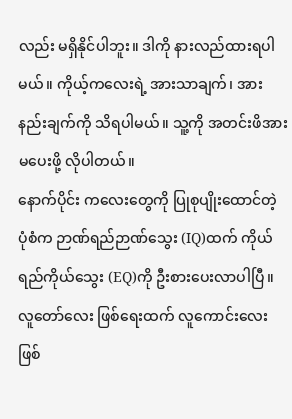လည်း မရှိနိုင်ပါဘူး။ ဒါကို နားလည်ထားရပါမယ်။ ကိုယ့်ကလေးရဲ့ အားသာချက်၊ အားနည်းချက်ကို သိရပါမယ်။ သူ့ကို အတင်းဖိအားမပေးဖို့ လိုပါတယ်။
နောက်ပိုင်း ကလေးတွေကို ပြုစုပျိုးထောင်တဲ့ ပုံစံက ဉာဏ်ရည်ဉာဏ်သွေး (IQ)ထက် ကိုယ်ရည်ကိုယ်သွေး (EQ)ကို ဦးစားပေးလာပါပြီ။ လူတော်လေး ဖြစ်ရေးထက် လူကောင်းလေး ဖြစ်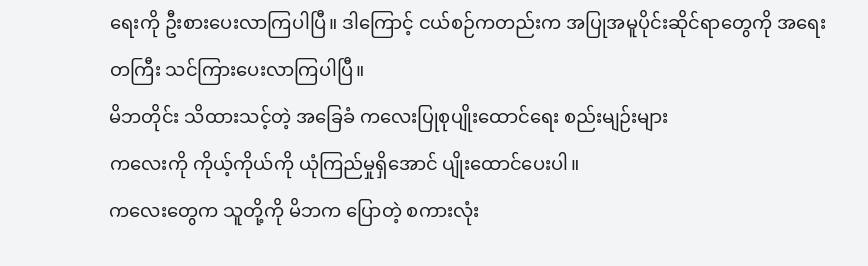ရေးကို ဦးစားပေးလာကြပါပြီ။ ဒါကြောင့် ငယ်စဉ်ကတည်းက အပြုအမူပိုင်းဆိုင်ရာတွေကို အရေးတကြီး သင်ကြားပေးလာကြပါပြီ။
မိဘတိုင်း သိထားသင့်တဲ့ အခြေခံ ကလေးပြုစုပျိုးထောင်ရေး စည်းမျဉ်းများ
ကလေးကို ကိုယ့်ကိုယ်ကို ယုံကြည်မှုရှိအောင် ပျိုးထောင်ပေးပါ။
ကလေးတွေက သူတို့ကို မိဘက ပြောတဲ့ စကားလုံး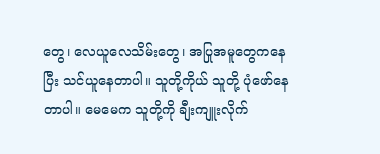တွေ၊ လေယူလေသိမ်းတွေ၊ အပြုအမူတွေကနေပြီး သင်ယူနေတာပါ။ သူတို့ကိုယ် သူတို့ ပုံဖော်နေတာပါ။ မေမေက သူတို့ကို ချီးကျူးလိုက်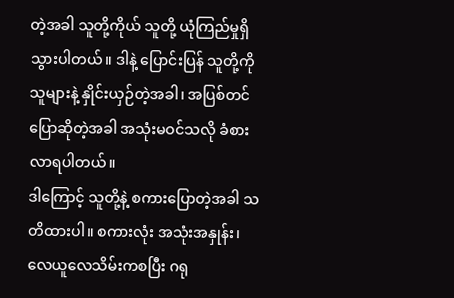တဲ့အခါ သူတို့ကိုယ် သူတို့ ယုံကြည်မှုရှိသွားပါတယ်။ ဒါနဲ့ ပြောင်းပြန် သူတို့ကို သူများနဲ့ နှိုင်းယှဉ်တဲ့အခါ၊ အပြစ်တင် ပြောဆိုတဲ့အခါ အသုံးမဝင်သလို ခံစားလာရပါတယ်။
ဒါကြောင့် သူတို့နဲ့ စကားပြောတဲ့အခါ သတိထားပါ။ စကားလုံး အသုံးအနှုန်း၊ လေယူလေသိမ်းကစပြီး ဂရု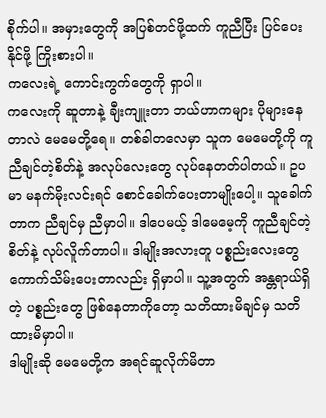စိုက်ပါ။ အမှားတွေကို အပြစ်တင်ဖို့ထက် ကူညီပြီး ပြင်ပေးနိုင်ဖို့ ကြိုးစားပါ။
ကလေးရဲ့ ကောင်းကွက်တွေကို ရှာပါ။
ကလေးကို ဆူတာနဲ့ ချီးကျူးတာ ဘယ်ဟာကများ ပိုများနေတာလဲ မေမေတို့ရေ။ တစ်ခါတလေမှာ သူက မေမေတို့ကို ကူညီချင်တဲ့စိတ်နဲ့ အလုပ်လေးတွေ လုပ်နေတတ်ပါတယ်။ ဥပမာ မနက်မိုးလင်းရင် စောင်ခေါက်ပေးတာမျိုးပေါ့။ သူခေါက်တာက ညီချင်မှ ညီမှာပါ။ ဒါပေမယ့် ဒါမေမေ့ကို ကူညီချင်တဲ့ စိတ်နဲ့ လုပ်လိူက်တာပါ။ ဒါမျိုးအလားတူ ပစ္စည်းလေးတွေ ကောက်သိမ်းပေးတာလည်း ရှိမှာပါ။ သူ့အတွက် အန္တရာယ်ရှိတဲ့ ပစ္စည်းတွေ ဖြစ်နေတာကိုတော့ သတိထားမိချင်မှ သတိထားမိမှာပါ။
ဒါမျိုးဆို မေမေတို့က အရင်ဆူလိုက်မိတာ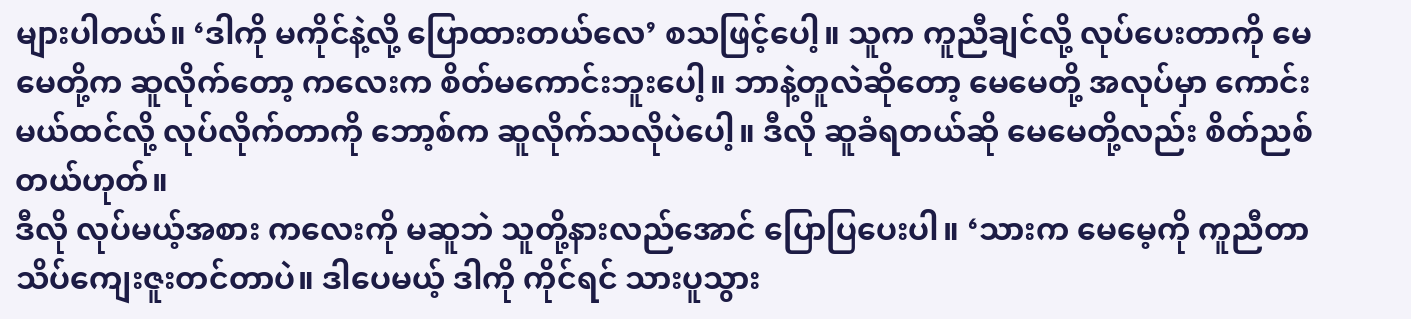များပါတယ်။ ‘ဒါကို မကိုင်နဲ့လို့ ပြောထားတယ်လေ’ စသဖြင့်ပေါ့။ သူက ကူညီချင်လို့ လုပ်ပေးတာကို မေမေတို့က ဆူလိုက်တော့ ကလေးက စိတ်မကောင်းဘူးပေါ့။ ဘာနဲ့တူလဲဆိုတော့ မေမေတို့ အလုပ်မှာ ကောင်းမယ်ထင်လို့ လုပ်လိုက်တာကို ဘော့စ်က ဆူလိုက်သလိုပဲပေါ့။ ဒီလို ဆူခံရတယ်ဆို မေမေတို့လည်း စိတ်ညစ်တယ်ဟုတ်။
ဒီလို လုပ်မယ့်အစား ကလေးကို မဆူဘဲ သူတို့နားလည်အောင် ပြောပြပေးပါ။ ‘သားက မေမေ့ကို ကူညီတာ သိပ်ကျေးဇူးတင်တာပဲ။ ဒါပေမယ့် ဒါကို ကိုင်ရင် သားပူသွား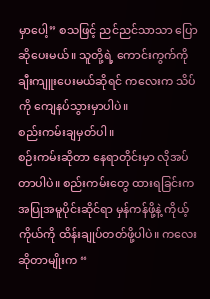မှာပေါ့” စသဖြင့် ညင်ညင်သာသာ ပြောဆိုပေးမယ်။ သူတို့ရဲ့ ကောင်းကွက်ကို ချီးကျူးပေးမယ်ဆိုရင် ကလေးက သိပ်ကို ကျေနပ်သွားမှာပါပဲ။
စည်းကမ်းချမှတ်ပါ။
စဉ်းကမ်းဆိုတာ နေရာတိုင်းမှာ လိုအပ်တာပါပဲ။ စည်းကမ်းတွေ ထားရခြင်းက အပြုအမူပိုင်းဆိုင်ရာ မှန်ကန်ဖို့နဲ့ ကိုယ့်ကိုယ်ကို ထိန်းချုပ်တတ်ဖို့ပါပဲ။ ကလေးဆိုတာမျိုးက “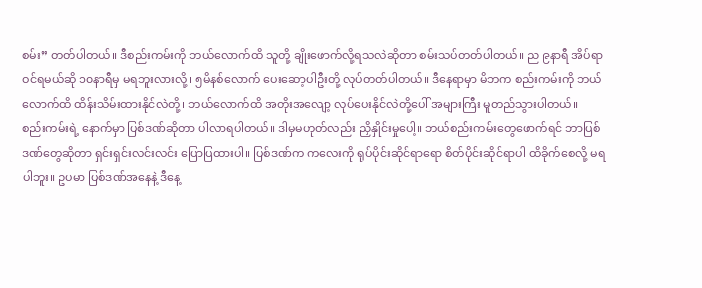စမ်း” တတ်ပါတယ်။ ဒီစည်းကမ်းကို ဘယ်လောက်ထိ သူတို့ ချိုးဖောက်လို့ရသလဲဆိုတာ စမ်းသပ်တတ်ပါတယ်။ ည ၉နာရီ အိပ်ရာဝင်ရမယ်ဆို ၁၀နာရီမှ မရဘူးလားလို့၊ ၅မိနစ်လောက် ပေးဆော့ပါဦးတို့ လုပ်တတ်ပါတယ်။ ဒီနေရာမှာ မိဘက စည်းကမ်းကို ဘယ်လောက်ထိ ထိန်းသိမ်းထားနိုင်လဲတို့၊ ဘယ်လောက်ထိ အတိုးအလျော့ လုပ်ပေးနိုင်လဲတို့ပေါ် အများကြီး မူတည်သွားပါတယ်။
စည်းကမ်းရဲ့ နောက်မှာ ပြစ်ဒဏ်ဆိုတာ ပါလာရပါတယ်။ ဒါမှမဟုတ်လည်း ညှိနှိုင်းမှုပေါ့။ ဘယ်စည်းကမ်းတွေဖောက်ရင် ဘာပြစ်ဒဏ်တွေဆိုတာ ရှင်းရှင်းလင်းလင်း ပြောပြထားပါ။ ပြစ်ဒဏ်က ကလေးကို ရုပ်ပိုင်းဆိုင်ရာရော စိတ်ပိုင်းဆိုင်ရာပါ ထိခိုက်စေလို့ မရပါဘူး။ ဥပမာ ပြစ်ဒဏ်အနေနဲ့ ဒီနေ့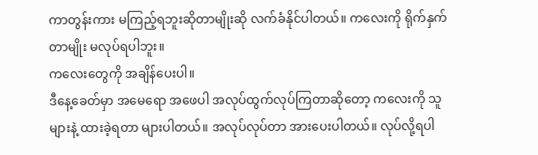ကာတွန်းကား မကြည့်ရဘူးဆိုတာမျိုးဆို လက်ခံနိုင်ပါတယ်။ ကလေးကို ရိုက်နှက်တာမျိုး မလုပ်ရပါဘူး။
ကလေးတွေကို အချိန်ပေးပါ။
ဒီနေ့ခေတ်မှာ အမေရော အဖေပါ အလုပ်ထွက်လုပ်ကြတာဆိုတော့ ကလေးကို သူများနဲ့ ထားခဲ့ရတာ များပါတယ်။ အလုပ်လုပ်တာ အားပေးပါတယ်။ လုပ်လို့ရပါ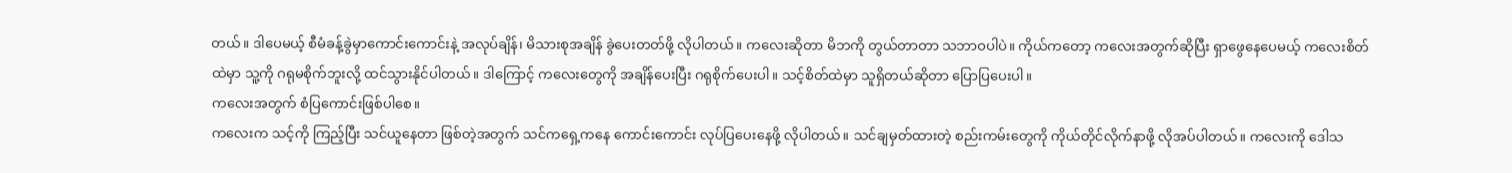တယ်။ ဒါပေမယ့် စီမံခန့်ခွဲမှာကောင်းကောင်းနဲ့ အလုပ်ချိန်၊ မိသားစုအချိန် ခွဲပေးတတ်ဖို့ လိုပါတယ်။ ကလေးဆိုတာ မိဘကို တွယ်တာတာ သဘာဝပါပဲ။ ကိုယ်ကတော့ ကလေးအတွက်ဆိုပြီး ရှာဖွေနေပေမယ့် ကလေးစိတ်ထဲမှာ သူ့ကို ဂရုမစိုက်ဘူးလို့ ထင်သွားနိုင်ပါတယ်။ ဒါကြောင့် ကလေးတွေကို အချိန်ပေးပြီး ဂရုစိုက်ပေးပါ။ သင့်စိတ်ထဲမှာ သူရှိတယ်ဆိုတာ ပြောပြပေးပါ။
ကလေးအတွက် စံပြကောင်းဖြစ်ပါစေ။
ကလေးက သင့်ကို ကြည့်ပြီး သင်ယူနေတာ ဖြစ်တဲ့အတွက် သင်ကရှေ့ကနေ ကောင်းကောင်း လုပ်ပြပေးနေဖို့ လိုပါတယ်။ သင်ချမှတ်ထားတဲ့ စည်းကမ်းတွေကို ကိုယ်တိုင်လိုက်နာဖို့ လိုအပ်ပါတယ်။ ကလေးကို ဒေါသ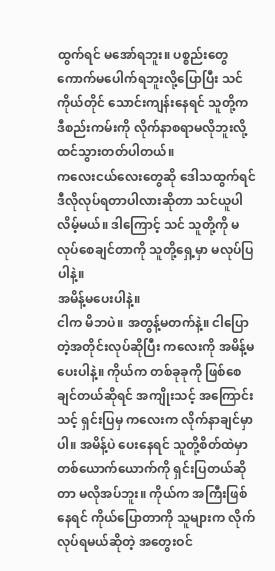ထွက်ရင် မအော်ရဘူး။ ပစ္စည်းတွေ ကောက်မပေါက်ရဘူးလို့ပြောပြီး သင်ကိုယ်တိုင် သောင်းကျန်းနေရင် သူတို့က ဒီစည်းကမ်းကို လိုက်နာစရာမလိုဘူးလို့ ထင်သွားတတ်ပါတယ်။
ကလေးငယ်လေးတွေဆို ဒေါသထွက်ရင် ဒီလိုလုပ်ရတာပါလားဆိုတာ သင်ယူပါလိမ့်မယ်။ ဒါကြောင့် သင် သူတို့ကို မလုပ်စေချင်တာကို သူတို့ရှေ့မှာ မလုပ်ပြပါနဲ့။
အမိန့်မပေးပါနဲ့။
ငါက မိဘပဲ။ အတွန့်မတက်နဲ့။ ငါပြောတဲ့အတိုင်းလုပ်ဆိုပြီး ကလေးကို အမိန့်မပေးပါနဲ့။ ကိုယ်က တစ်ခုခုကို ဖြစ်စေချင်တယ်ဆိုရင် အကျိုးသင့် အကြောင်းသင့် ရှင်းပြမှ ကလေးက လိုက်နာချင်မှာပါ။ အမိန့်ပဲ ပေးနေရင် သူတို့စိတ်ထဲမှာ တစ်ယောက်ယောက်ကို ရှင်းပြတယ်ဆိုတာ မလိုအပ်ဘူး။ ကိုယ်က အကြီးဖြစ်နေရင် ကိုယ်ပြောတာကို သူများက လိုက်လုပ်ရမယ်ဆိုတဲ့ အတွေးဝင်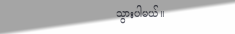သွားပါမယ်။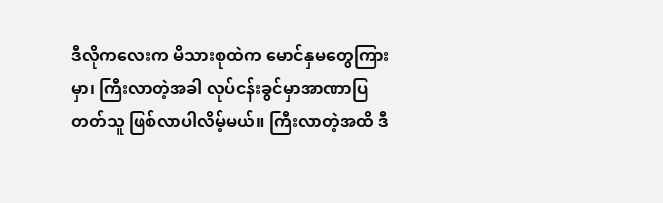ဒီလိုကလေးက မိသားစုထဲက မောင်နှမတွေကြားမှာ၊ ကြီးလာတဲ့အခါ လုပ်ငန်းခွင်မှာအာဏာပြတတ်သူ ဖြစ်လာပါလိမ့်မယ်။ ကြီးလာတဲ့အထိ ဒီ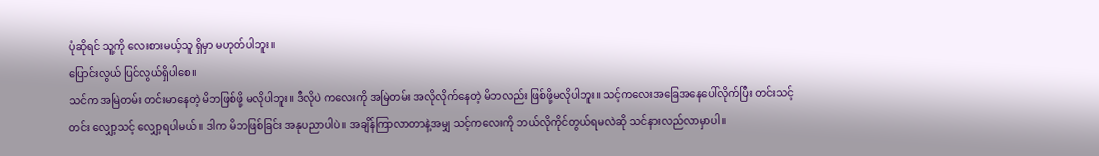ပုံဆိုရင် သူ့ကို လေးစားမယ့်သူ ရှိမှာ မဟုတ်ပါဘူး။
ပြောင်းလွယ် ပြင်လွယ်ရှိပါစေ။
သင်က အမြဲတမ်း တင်းမာနေတဲ့ မိဘဖြစ်ဖို့ မလိုပါဘူး။ ဒီလိုပဲ ကလေးကို အမြဲတမ်း အလိုလိုက်နေတဲ့ မိဘလည်း ဖြစ်ဖို့မလိုပါဘူး။ သင့်ကလေးအခြေအနေပေါ်လိုက်ပြီး တင်းသင့်တင်း လျှော့သင့် လျှော့ရပါမယ်။ ဒါက မိဘဖြစ်ခြင်း အနုပညာပါပဲ။ အချိန်ကြာလာတာနဲ့အမျှ သင့်ကလေးကို ဘယ်လိုကိုင်တွယ်ရမလဲဆို သင်နားလည်လာမှာပါ။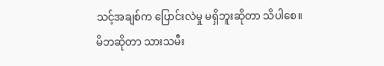သင့်အချစ်က ပြောင်းလဲမှု မရှိဘူးဆိုတာ သိပါစေ။
မိဘဆိုတာ သားသမီး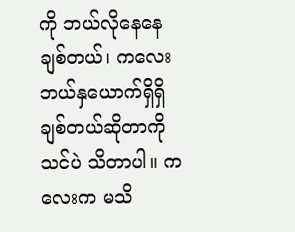ကို ဘယ်လိုနေနေ ချစ်တယ်၊ ကလေး ဘယ်နှယောက်ရှိရှိ ချစ်တယ်ဆိုတာကို သင်ပဲ သိတာပါ။ ကလေးက မသိ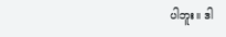ပါဘူး။ ဒါ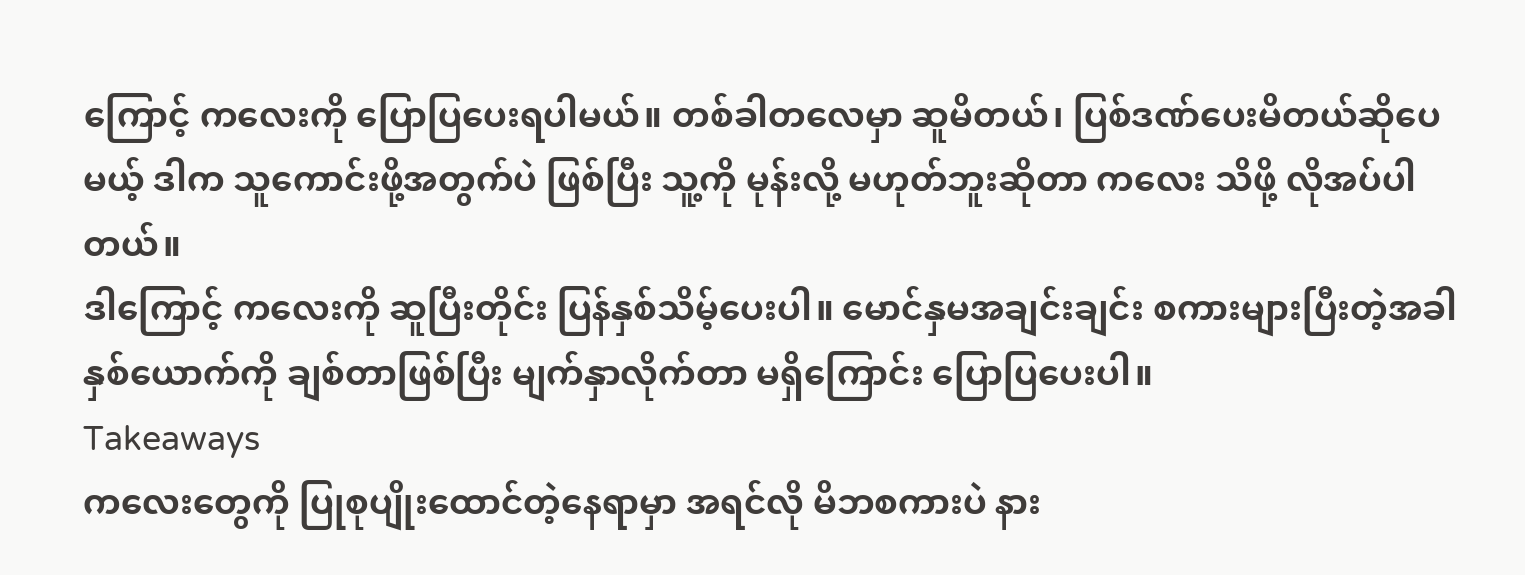ကြောင့် ကလေးကို ပြောပြပေးရပါမယ်။ တစ်ခါတလေမှာ ဆူမိတယ်၊ ပြစ်ဒဏ်ပေးမိတယ်ဆိုပေမယ့် ဒါက သူကောင်းဖို့အတွက်ပဲ ဖြစ်ပြီး သူ့ကို မုန်းလို့ မဟုတ်ဘူးဆိုတာ ကလေး သိဖို့ လိုအပ်ပါတယ်။
ဒါကြောင့် ကလေးကို ဆူပြီးတိုင်း ပြန်နှစ်သိမ့်ပေးပါ။ မောင်နှမအချင်းချင်း စကားများပြီးတဲ့အခါ နှစ်ယောက်ကို ချစ်တာဖြစ်ပြီး မျက်နှာလိုက်တာ မရှိကြောင်း ပြောပြပေးပါ။
Takeaways
ကလေးတွေကို ပြုစုပျိုးထောင်တဲ့နေရာမှာ အရင်လို မိဘစကားပဲ နား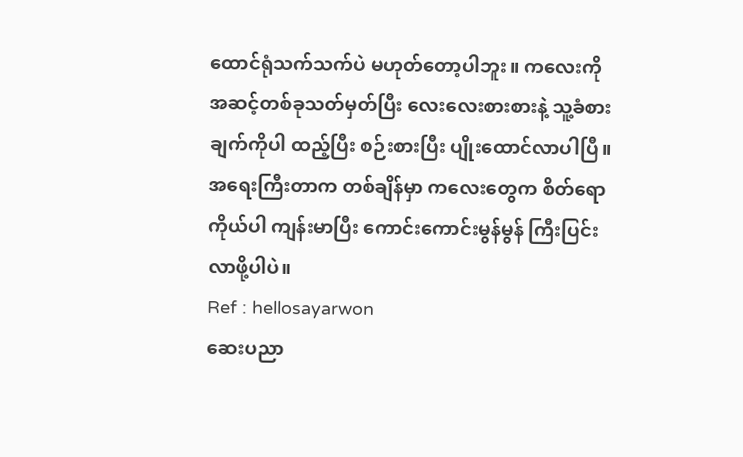ထောင်ရုံသက်သက်ပဲ မဟုတ်တော့ပါဘူး။ ကလေးကို အဆင့်တစ်ခုသတ်မှတ်ပြီး လေးလေးစားစားနဲ့ သူ့ခံစားချက်ကိုပါ ထည့်ပြီး စဉ်းစားပြီး ပျိုးထောင်လာပါပြီ။ အရေးကြီးတာက တစ်ချိန်မှာ ကလေးတွေက စိတ်ရော ကိုယ်ပါ ကျန်းမာပြီး ကောင်းကောင်းမွန်မွန် ကြီးပြင်းလာဖို့ပါပဲ။
Ref : hellosayarwon
ဆေးပညာ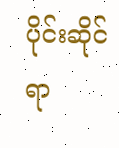ပိုင်းဆိုင်ရာ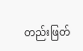တည်းဖြတ်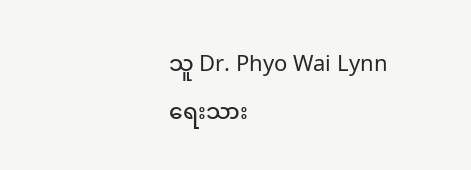သူ Dr. Phyo Wai Lynn
ရေးသား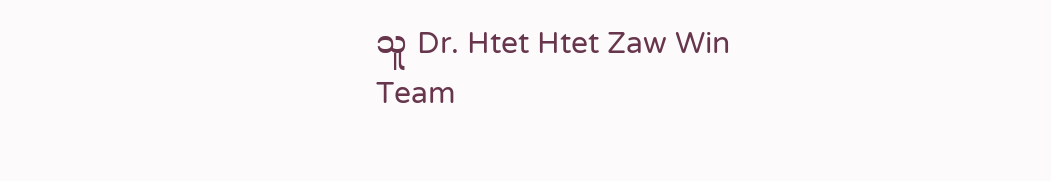သူ Dr. Htet Htet Zaw Win
Team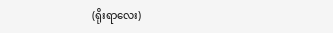(ရိုးရာလေး)